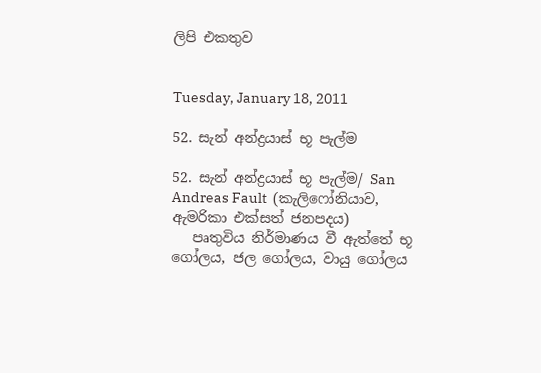ලිපි එකතුව


Tuesday, January 18, 2011

52. සැන් අන්ද්‍රයාස් භූ පැල්ම

52. සැන් අන්ද්‍රයාස් භූ පැල්ම/ San Andreas Fault  (කැලිෆෝනියාව, ඇමරිකා එක්සත් ජනපදය)
   පෘතුවිය නිර්මාණය වී ඇත්තේ භූ ගෝලය, ජල ගෝලය, වායු ගෝලය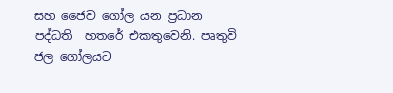සහ ජෛව ගෝල යන ප්‍රධාන පද්ධති  හතරේ එකතුවෙනි. පෘතුවි ජල ගෝලයට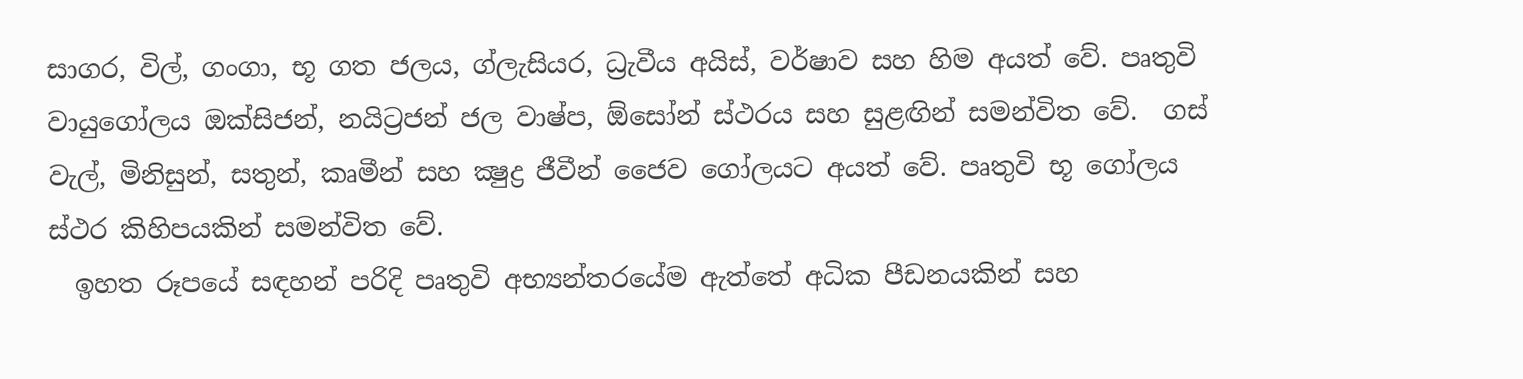සාගර, විල්, ගංගා, භූ ගත ජලය, ග්ලැසියර, ධ්‍රැවීය අයිස්, වර්ෂාව සහ හිම අයත් වේ. පෘතුවි වායුගෝලය ඔක්සිජන්, නයිට්‍රජන් ජල වාෂ්ප, ඕසෝන් ස්ථරය සහ සුළඟින් සමන්විත වේ.  ගස් වැල්, මිනිසුන්, සතුන්, කෘමීන් සහ ක්‍ෂුද්‍ර ජීවීන් ජෛව ගෝලයට අයත් වේ. පෘතුවි භූ ගෝලය ස්ථර කිහිපයකින් සමන්විත වේ.
  ඉහත රූපයේ සඳහන් පරිදි පෘතුවි අභ්‍යන්තරයේම ඇත්තේ අධික පීඩනයකින් සහ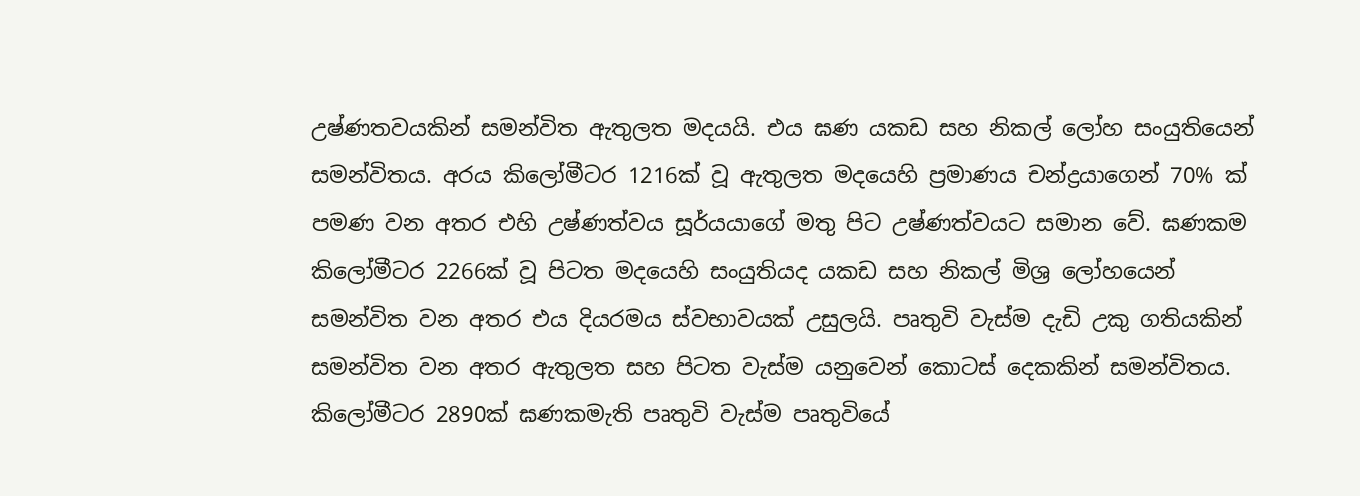උෂ්ණතවයකින් සමන්විත ඇතුලත මදයයි. එය ඝණ යකඩ සහ නිකල් ලෝහ සංයුතියෙන් සමන්විතය. අරය කිලෝමීටර 1216ක් වූ ඇතුලත මදයෙහි ප්‍රමාණය චන්ද්‍රයාගෙන් 70% ක් පමණ වන අතර එහි උෂ්ණත්වය සූර්යයාගේ මතු පිට උෂ්ණත්වයට සමාන වේ. ඝණකම  කිලෝමීටර 2266ක් වූ පිටත මදයෙහි සංයුතියද යකඩ සහ නිකල් මිශ්‍ර ලෝහයෙන් සමන්විත වන අතර එය දියරමය ස්වභාවයක් උසුලයි. පෘතුවි වැස්ම දැඩි උකු ගතියකින් සමන්විත වන අතර ඇතුලත සහ පිටත වැස්ම යනුවෙන් කොටස් දෙකකින් සමන්විතය.  කිලෝමීටර 2890ක් ඝණකමැති පෘතුවි වැස්ම පෘතුවියේ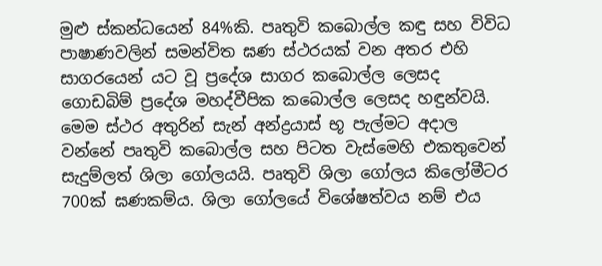මුළු ස්කන්ධයෙන් 84%කි. පෘතුවි කබොල්ල කඳු සහ විවිධ පාෂාණවලින් සමන්විත ඝණ ස්ථරයක් වන අතර එහි සාගරයෙන් යට වූ ප්‍රදේශ සාගර කබොල්ල ලෙසද ගොඩබිම් ප්‍රදේශ මහද්වීපික කබොල්ල ලෙසද හඳුන්වයි.  මෙම ස්ථර අතුරින් සැන් අන්ද්‍රයාස් භූ පැල්මට අදාල වන්නේ පෘතුවි කබොල්ල සහ පිටත වැස්මෙහි එකතුවෙන් සැදුම්ලත් ශිලා ගෝලයයි. පෘතුවි ශිලා ගෝලය කිලෝමීටර 700ක් ඝණකම්ය. ශිලා ගෝලයේ විශේෂත්වය නම් එය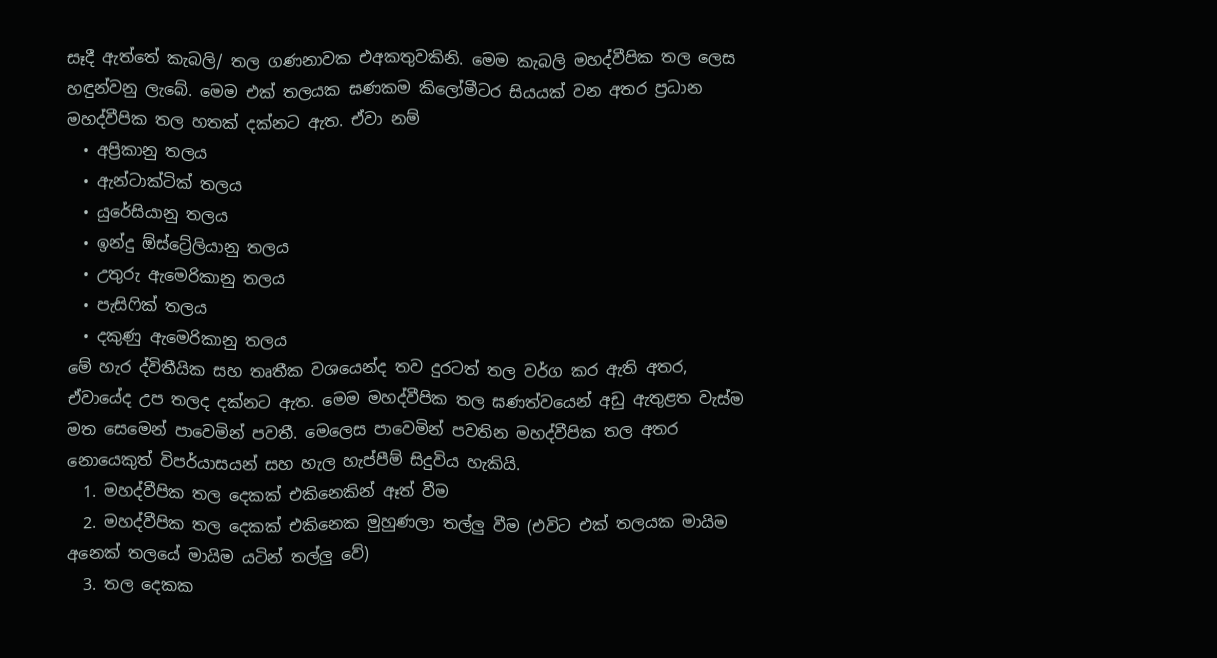සෑදී ඇත්තේ කැබලි/ තල ගණනාවක එඅකතුවකිනි. මෙම කැබලි මහද්වීපික තල ලෙස හඳුන්වනු ලැබේ. මෙම එක් තලයක ඝණකම කිලෝමීටර සියයක් වන අතර ප්‍රධාන මහද්වීපික තල හතක් දක්නට ඇත. ඒවා නම්
  • අප්‍රිකානු තලය
  • ඇන්ටාක්ටික් තලය
  • යුරේසියානු තලය
  • ඉන්දු ඕස්ට්‍රේලියානු තලය
  • උතුරු ඇමෙරිකානු තලය
  • පැසිෆික් තලය
  • දකුණු ඇමෙරිකානු තලය
මේ හැර ද්විතීයික සහ තෘතීක වශයෙන්ද තව දුරටත් තල වර්ග කර ඇති අතර, ඒවායේද උප තලද දක්නට ඇත. මෙම මහද්වීපික තල ඝණත්වයෙන් අඩු ඇතුළත වැස්ම මත සෙමෙන් පාවෙමින් පවතී. මෙලෙස පාවෙමින් පවතින මහද්වීපික තල අතර නොයෙකුත් විපර්යාසයන් සහ හැල හැප්පීම් සිදුවිය හැකියි.
  1. මහද්වීපික තල දෙකක් එකිනෙකින් ඈත් වීම
  2. මහද්වීපික තල දෙකක් එකිනෙක මුහුණලා තල්ලු වීම (එවිට එක් තලයක මායිම අනෙක් තලයේ මායිම යටින් තල්ලු වේ)
  3. තල දෙකක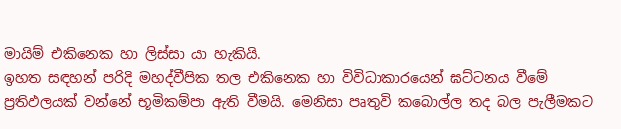මායිම් එකිනෙක හා ලිස්සා යා හැකියි.
ඉහත සඳහන් පරිදි මහද්වීපික තල එකිනෙක හා විවිධාකාරයෙන් ඝට්ටනය වීමේ ප්‍රතිඵලයක් වන්නේ භූමිකම්පා ඇති වීමයි. මෙනිසා පෘතුවි කබොල්ල තද බල පැලීමකට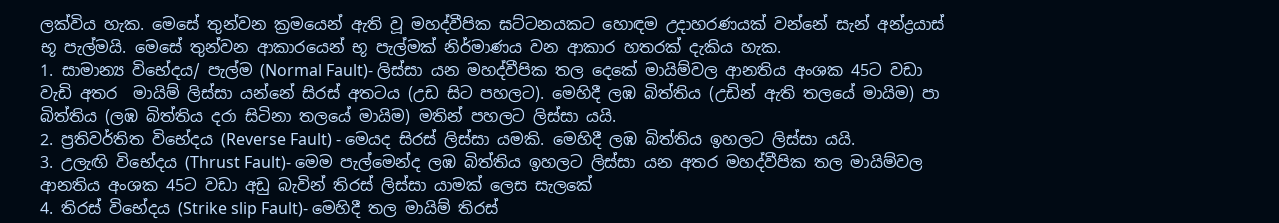ලක්විය හැක. මෙසේ තුන්වන ක්‍රමයෙන් ඇති වූ මහද්වීපික ඝට්ටනයකට හොඳම උදාහරණයක් වන්නේ සැන් අන්ද්‍රයාස් භූ පැල්මයි. මෙසේ තුන්වන ආකාරයෙන් භූ පැල්මක් නිර්මාණය වන ආකාර හතරක් දැකිය හැක.
1. සාමාන්‍ය විභේදය/ පැල්ම (Normal Fault)- ලිස්සා යන මහද්වීපික තල දෙකේ මායිම්වල ආනතිය අංශක 45ට වඩා වැඩි අතර  මායිම් ලිස්සා යන්නේ සිරස් අතටය (උඩ සිට පහලට). මෙහිදී ලඹ බිත්තිය (උඩින් ඇති තලයේ මායිම) පා බිත්තිය (ලඹ බිත්තිය දරා සිටිනා තලයේ මායිම) මතින් පහලට ලිස්සා යයි.
2. ප්‍රතිවර්තිත විභේදය (Reverse Fault) - මෙයද සිරස් ලිස්සා යමකි. මෙහිදී ලඹ බිත්තිය ඉහලට ලිස්සා යයි.
3. උලැඟි විභේදය (Thrust Fault)- මෙම පැල්මෙන්ද ලඹ බිත්තිය ඉහලට ලිස්සා යන අතර මහද්වීපික තල මායිම්වල ආනතිය අංශක 45ට වඩා අඩු බැවින් තිරස් ලිස්සා යාමක් ලෙස සැලකේ
4. තිරස් විභේදය (Strike slip Fault)- මෙහිදී තල මායිම් තිරස්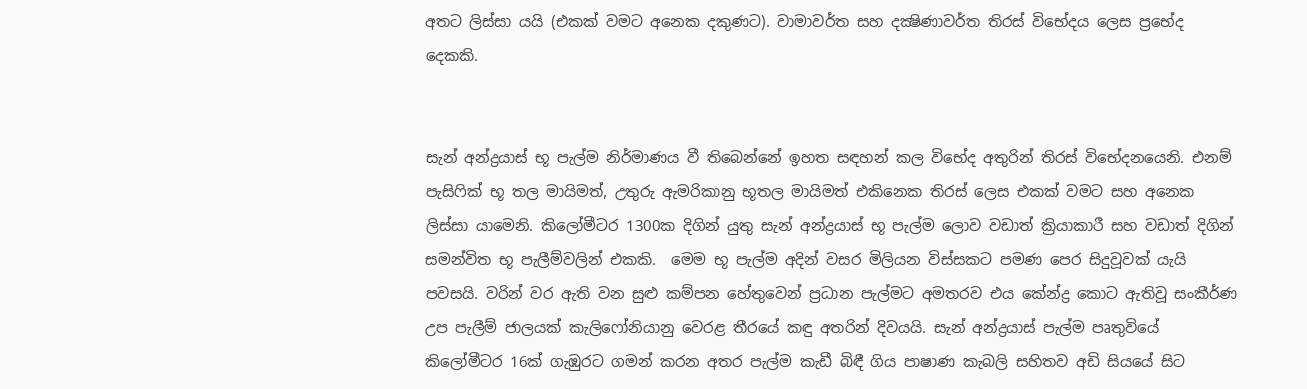අතට ලිස්සා යයි (එකක් වමට අනෙක දකුණට). වාමාවර්ත සහ දක්‍ෂිණාවර්ත තිරස් විභේදය ලෙස ප්‍රභේද දෙකකි.


සැන් අන්ද්‍රයාස් භූ පැල්ම නිර්මාණය වී තිබෙන්නේ ඉහත සඳහන් කල විභේද අතුරින් තිරස් විභේදනයෙනි. එනම් පැසිෆික් භූ තල මායිමත්, උතුරු ඇමරිකානු භූතල මායිමත් එකිනෙක තිරස් ලෙස එකක් වමට සහ අනෙක ලිස්සා යාමෙනි. කිලෝමීටර 1300ක දිගින් යුතු සැන් අන්ද්‍රයාස් භූ පැල්ම ලොව වඩාත් ක්‍රියාකාරී සහ වඩාත් දිගින් සමන්විත භූ පැලීම්වලින් එකකි.  මෙම භූ පැල්ම අදින් වසර මිලියන විස්සකට පමණ පෙර සිදුවූවක් යැයි පවසයි. වරින් වර ඇති වන සුළු කම්පන හේතුවෙන් ප්‍රධාන පැල්මට අමතරව එය කේන්ද්‍ර කොට ඇතිවූ සංකීර්ණ උප පැලීම් ජාලයක් කැලිෆෝනියානු වෙරළ තීරයේ කඳු අතරින් දිවයයි. සැන් අන්ද්‍රයාස් පැල්ම පෘතුවියේ කිලෝමීටර 16ක් ගැඹුරට ගමන් කරන අතර පැල්ම කැඩී බිඳී ගිය පාෂාණ කැබලි සහිතව අඩි සියයේ සිට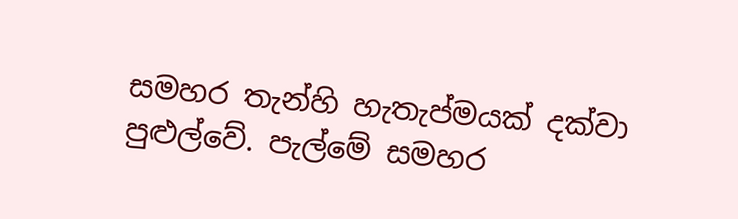සමහර තැන්හි හැතැප්මයක් දක්වා පුළුල්වේ. පැල්මේ සමහර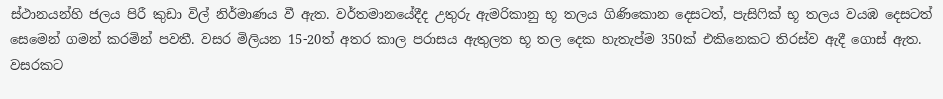ස්ථානයන්හි ජලය පිරී කුඩා විල් නිර්මාණය වී ඇත. වර්තමානයේදීද උතුරු ඇමරිකානු භූ තලය ගිණිකොන දෙසටත්, පැසිෆික් භූ තලය වයඹ දෙසටත් සෙමෙන් ගමන් කරමින් පවතී. වසර මිලියන 15-20ත් අතර කාල පරාසය ඇතුලත භූ තල දෙක හැතැප්ම 350ක් එකිනෙකට තිරස්ව ඇදී ගොස් ඇත. වසරකට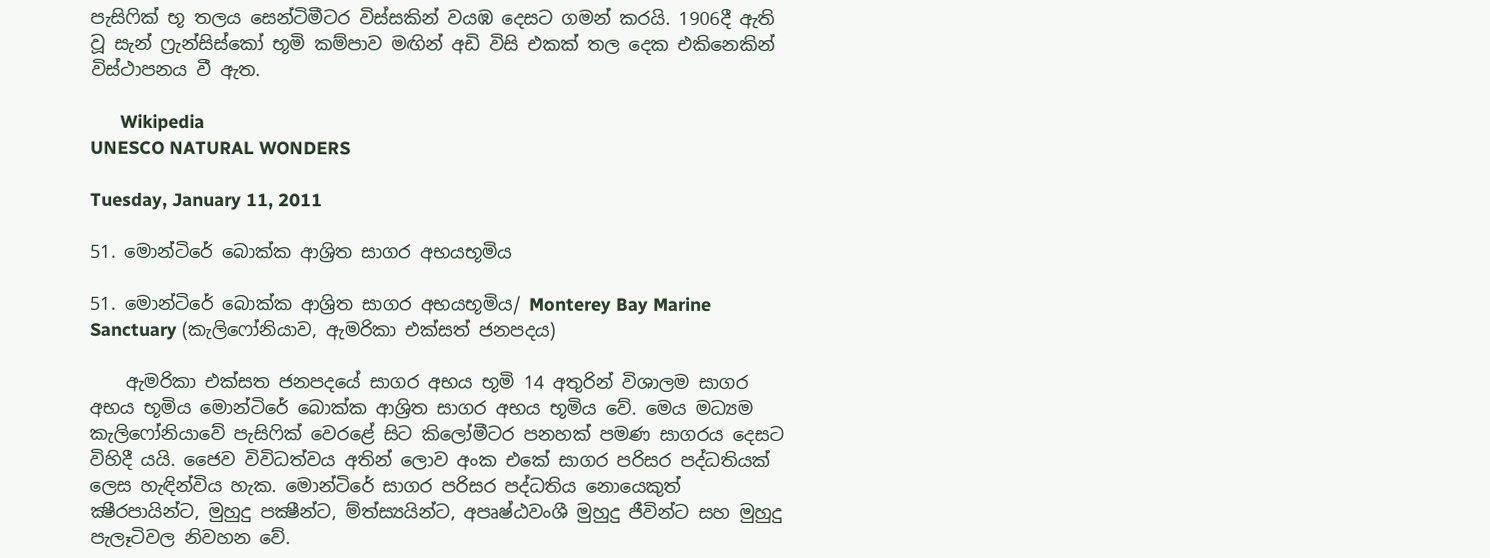පැසිෆික් භූ තලය සෙන්ටිමීටර විස්සකින් වයඹ දෙසට ගමන් කරයි. 1906දී ඇති වූ සැන් ෆ්‍රැන්සිස්කෝ භූමි කම්පාව මඟින් අඩි විසි එකක් තල දෙක එකිනෙකින් විස්ථාපනය වී ඇත.

      Wikipedia
UNESCO NATURAL WONDERS

Tuesday, January 11, 2011

51. මොන්ටිරේ බොක්ක ආශ්‍රිත සාගර අභයභූමිය

51. මොන්ටිරේ බොක්ක ආශ්‍රිත සාගර අභයභූමිය/ Monterey Bay Marine Sanctuary (කැලිෆෝනියාව, ඇමරිකා එක්සත් ජනපදය)

    ඇමරිකා එක්සත ජනපදයේ සාගර අභය භූමි 14 අතුරින් විශාලම සාගර අභය භූමිය මොන්ටිරේ බොක්ක ආශ්‍රිත සාගර අභය භූමිය වේ. මෙය මධ්‍යම කැලිෆෝනියාවේ පැසිෆික් වෙරළේ සිට කිලෝමීටර පනහක් පමණ සාගරය දෙසට විහිදී යයි. ජෛව විවිධත්වය අතින් ලොව අංක එකේ සාගර පරිසර පද්ධතියක් ලෙස හැඳින්විය හැක. මොන්ටිරේ සාගර පරිසර පද්ධතිය නොයෙකුත් ක්‍ෂීරපායින්ට, මුහුදු පක්‍ෂීන්ට, ම්ත්ස්‍යයින්ට, අපෘෂ්ඨවංශී මුහුදු ජීවින්ට සහ මුහුදු පැලෑටිවල නිවහන වේ.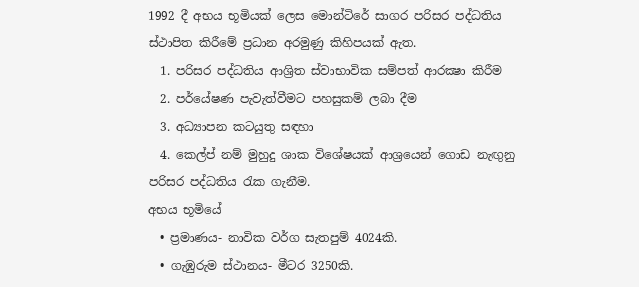1992 දී අභය භූමියක් ලෙස මොන්ටිරේ සාගර පරිසර පද්ධතිය ස්ථාපිත කිරීමේ ප්‍රධාන අරමුණු කිහිපයක් ඇත.
  1. පරිසර පද්ධතිය ආශ්‍රිත ස්වාභාවික සම්පත් ආරක්‍ෂා කිරීම
  2. පර්යේෂණ පැවැත්වීමට පහසුකම් ලබා දීම
  3. අධ්‍යාපන කටයුතු සඳහා
  4. කෙල්ප් නම් මුහුදු ශාක විශේෂයක් ආශ්‍රයෙන් ගොඩ නැඟුනු පරිසර පද්ධතිය රැක ගැනීම.
අභය භූමියේ
  • ප්‍රමාණය- නාවික වර්ග සැතපුම් 4024කි.
  • ගැඹුරුම ස්ථානය- මීටර 3250කි.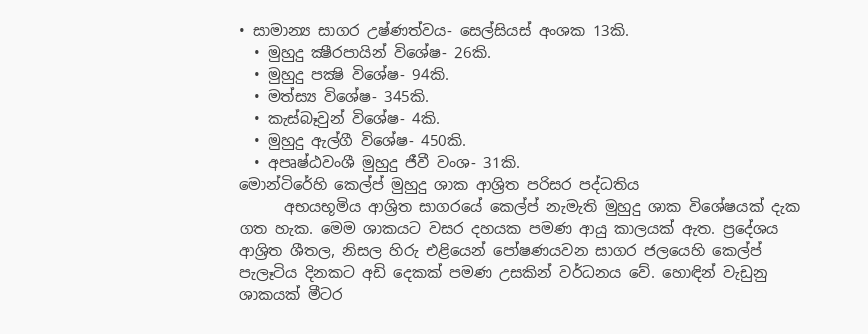• සාමාන්‍ය සාගර උෂ්ණත්වය- සෙල්සියස් අංශක 13කි.
  • මුහුදු ක්‍ෂීරපායින් විශේෂ- 26කි.
  • මුහුදු පක්‍ෂි විශේෂ- 94කි.
  • මත්ස්‍ය විශේෂ- 345කි.
  • කැස්බෑවුන් විශේෂ- 4කි.
  • මුහුදු ඇල්ගී විශේෂ- 450කි.
  • අපෘෂ්ඨවංශී මුහුදු ජීවී වංශ- 31කි.
මොන්ටිරේහි කෙල්ප් මුහුදු ශාක ආශ්‍රිත පරිසර පද්ධතිය
      අභයභූමිය ආශ්‍රිත සාගරයේ කෙල්ප් නැමැති මුහුදු ශාක විශේෂයක් දැක ගත හැක. මෙම ශාකයට වසර දහයක පමණ ආයු කාලයක් ඇත. ප්‍රදේශය ආශ්‍රිත ශීතල, නිසල හිරු එළියෙන් පෝෂණයවන සාගර ජලයෙහි කෙල්ප් පැලෑටිය දිනකට අඩි දෙකක් පමණ උසකින් වර්ධනය වේ. හොඳින් වැඩුනු ශාකයක් මීටර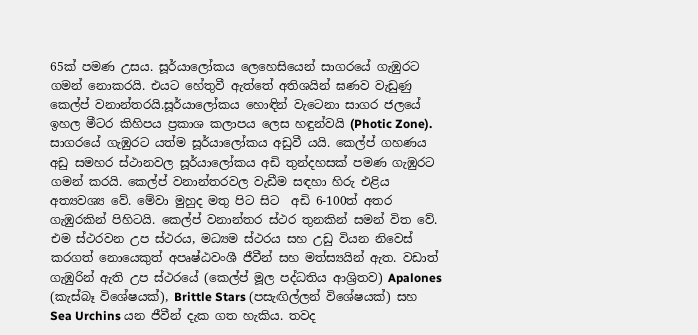65ක් පමණ උසය. සූර්යාලෝකය ලෙහෙසියෙන් සාගරයේ ගැඹුරට ගමන් නොකරයි. එයට හේතුවී ඇත්තේ අතිශයින් ඝණව වැඩුණු කෙල්ප් වනාන්තරයි.සූර්යාලෝකය හොඳින් වැටෙනා සාගර ජලයේ ඉහල මීටර කිහිපය ප්‍රකාශ කලාපය ලෙස හඳුන්වයි (Photic Zone). සාගරයේ ගැඹුරට යත්ම සූර්යාලෝකය අඩුවී යයි. කෙල්ප් ගහණය අඩු සමහර ස්ථානවල සූර්යාලෝකය අඩි තුන්දහසක් පමණ ගැඹුරට ගමන් කරයි. කෙල්ප් වනාන්තරවල වැඩීම සඳහා හිරු එළිය අත්‍යවශ්‍ය වේ. මේවා මුහුද මතු පිට සිට  අඩි 6-100ත් අතර ගැඹුරකින් පිහිටයි. කෙල්ප් වනාන්තර ස්ථර තුනකින් සමන් විත වේ. එම ස්ථරවන උප ස්ථරය, මධ්‍යම ස්ථරය සහ උඩු වියන නිවෙස් කරගත් නොයෙකුත් අපෘෂ්ඨවංශී ජීවීන් සහ මත්ස්‍යයින් ඇත. වඩාත් ගැඹුරින් ඇති උප ස්ථරයේ (කෙල්ප් මූල පද්ධතිය ආශ්‍රිතව) Apalones (කැස්බෑ විශේෂයක්), Brittle Stars (පසැඟිල්ලන් විශේෂයක්) සහ  Sea Urchins යන ජීවීන් දැක ගත හැකිය. තවද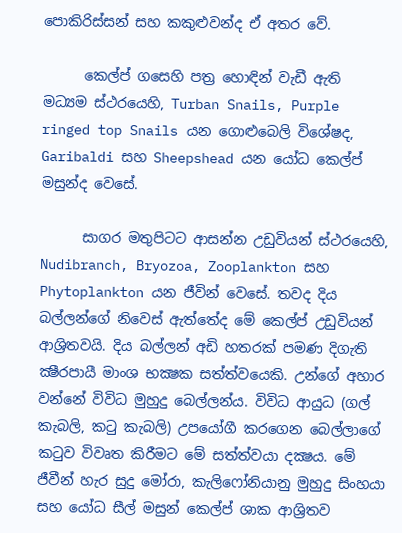පොකිරිස්සන් සහ කකුළුවන්ද ඒ අතර වේ.

      කෙල්ප් ගසෙහි පත්‍ර හොඳින් වැඩී ඇති මධ්‍යම ස්ථරයෙහි, Turban Snails, Purple ringed top Snails යන ගොළුබෙලි විශේෂද,  Garibaldi සහ Sheepshead යන යෝධ කෙල්ප් මසුන්ද වෙසේ.

      සාගර මතුපිටට ආසන්න උඩුවියන් ස්ථරයෙහි, Nudibranch, Bryozoa, Zooplankton සහ Phytoplankton යන ජීවින් වෙසේ. තවද දිය බල්ලන්ගේ නිවෙස් ඇත්තේද මේ කෙල්ප් උඩුවියන් ආශ්‍රිතවයි. දිය බල්ලන් අඩි හතරක් පමණ දිගැති ක්‍ෂීරපායී මාංශ භක්‍ෂක සත්ත්වයෙකි. උන්ගේ අහාර වන්නේ විවිධ මුහුදු බෙල්ලන්ය. විවිධ ආයුධ (ගල් කැබලි, කටු කැබලි) උපයෝගී කරගෙන බෙල්ලාගේ කටුව විවෘත කිරීමට මේ සත්ත්වයා දක්‍ෂය. මේ ජීවීන් හැර සුදු මෝරා, කැලිෆෝනියානු මුහුදු සිංහයා සහ යෝධ සීල් මසුන් කෙල්ප් ශාක ආශ්‍රිතව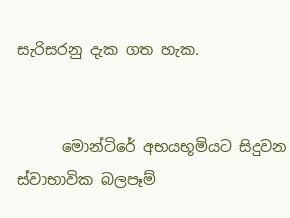සැරිසරනු දැක ගත හැක.


      මොන්ටිරේ අභයභූමියට සිදුවන ස්වාභාවික බලපෑම්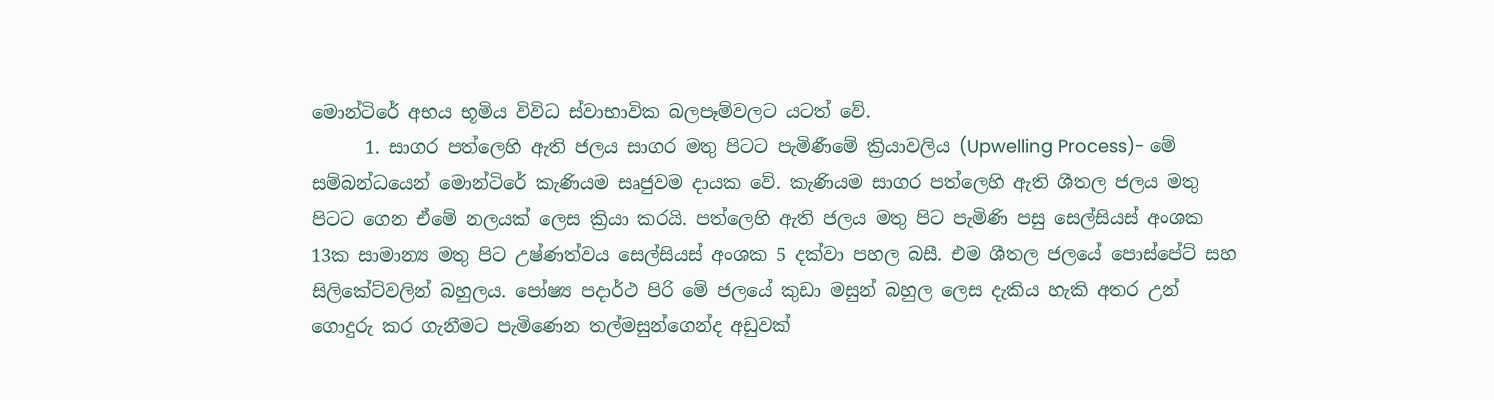මොන්ටිරේ අභය භූමිය විවිධ ස්වාභාවික බලපෑම්වලට යටත් වේ.
      1. සාගර පත්ලෙහි ඇති ජලය සාගර මතු පිටට පැමිණීමේ ක්‍රියාවලිය (Upwelling Process)- මේ සම්බන්ධයෙන් මොන්ටිරේ කැණියම සෘජුවම දායක වේ. කැණියම සාගර පත්ලෙහි ඇති ශීතල ජලය මතු පිටට ගෙන ඒමේ නලයක් ලෙස ක්‍රියා කරයි. පත්ලෙහි ඇති ජලය මතු පිට පැමිණි පසු සෙල්සියස් අංශක 13ක සාමාන්‍ය මතු පිට උෂ්ණත්වය සෙල්සියස් අංශක 5 දක්වා පහල බසී. එම ශීතල ජලයේ පොස්පේට් සහ සිලිකේට්වලින් බහුලය. පෝෂ්‍ය පදාර්ථ පිරි මේ ජලයේ කුඩා මසුන් බහුල ලෙස දැකිය හැකි අතර උන් ගොදුරු කර ගැනීමට පැමිණෙන තල්මසුන්ගෙන්ද අඩුවක්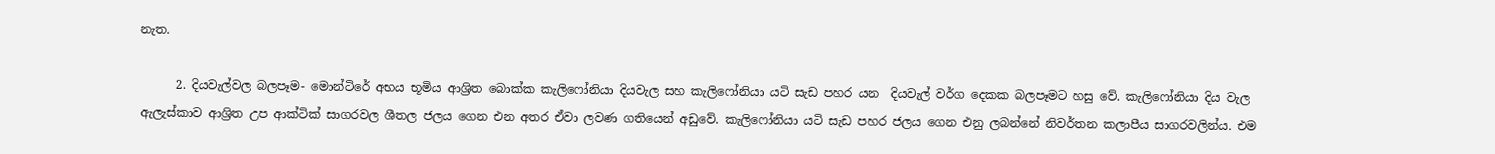නැත.

      2. දියවැල්වල බලපෑම- මොන්ටිරේ අභය භූමිය ආශ්‍රිත බොක්ක කැලිෆෝනියා දියවැල සහ කැලිෆෝනියා යටි සැඩ පහර යන  දියවැල් වර්ග දෙකක බලපෑමට හසු වේ. කැලිෆෝනියා දිය වැල ඇලැස්කාව ආශ්‍රිත උප ආක්ටික් සාගරවල ශීතල ජලය ගෙන එන අතර ඒවා ලවණ ගතියෙන් අඩුවේ. කැලිෆෝනියා යටි සැඩ පහර ජලය ගෙන එනු ලබන්නේ නිවර්තන කලාපීය සාගරවලින්ය. එම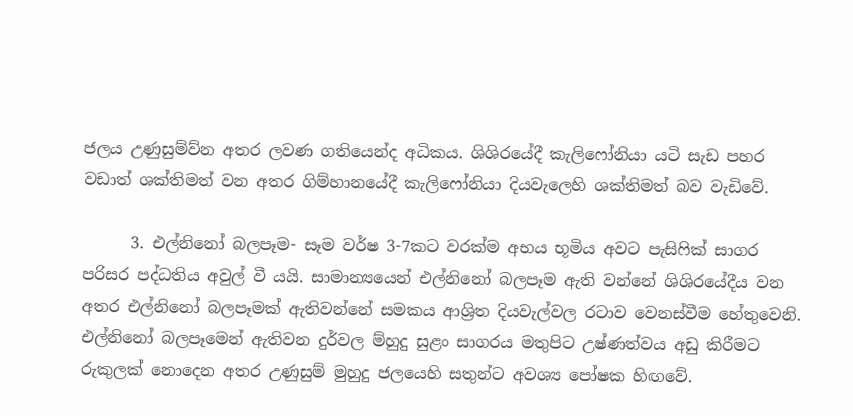ජලය උණුසුම්ව්න අතර ලවණ ගතියෙන්ද අධිකය. ශිශිරයේදී කැලිෆෝනියා යටි සැඩ පහර වඩාත් ශක්තිමත් වන අතර ගිම්හානයේදී කැලිෆෝනියා දියවැලෙහි ශක්තිමත් බව වැඩිවේ.

      3. එල්නිනෝ බලපෑම- සෑම වර්ෂ 3-7කට වරක්ම අභය භූමිය අවට පැසිෆික් සාගර පරිසර පද්ධතිය අවුල් වී යයි. සාමාන්‍යයෙන් එල්නිනෝ බලපෑම ඇති වන්නේ ශිශිරයේදීය වන අතර එල්නිනෝ බලපෑමක් ඇතිවන්නේ සමකය ආශ්‍රිත දියවැල්වල රටාව වෙනස්වීම හේතුවෙනි. එල්නිනෝ බලපෑමෙන් ඇතිවන දුර්වල ම්හුදු සුළං සාගරය මතුපිට උෂ්ණත්වය අඩු කිරීමට රුකුලක් නොදෙන අතර උණුසුම් මුහුදු ජලයෙහි සතුන්ට අවශ්‍ය පෝෂක හිඟවේ.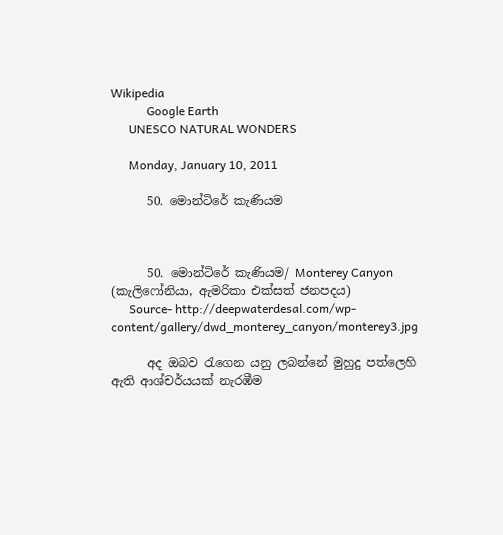Wikipedia
            Google Earth
      UNESCO NATURAL WONDERS

      Monday, January 10, 2011

      50. මොන්ටිරේ කැණියම



      50. මොන්ටිරේ කැණියම/ Monterey Canyon (කැලිෆෝනියා, ඇමරිකා එක්සත් ජනපදය)
      Source- http://deepwaterdesal.com/wp-content/gallery/dwd_monterey_canyon/monterey3.jpg

      අද ඔබව රැගෙන යනු ලබන්නේ මුහුදු පත්ලෙහි ඇති ආශ්චර්යයක් නැරඹීම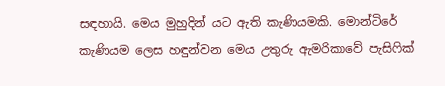සඳහායි. මෙය මුහුදින් යට ඇති කැණියමකි. මොන්ටිරේ කැණියම ලෙස හඳුන්වන මෙය උතුරු ඇමරිකාවේ පැසිෆික්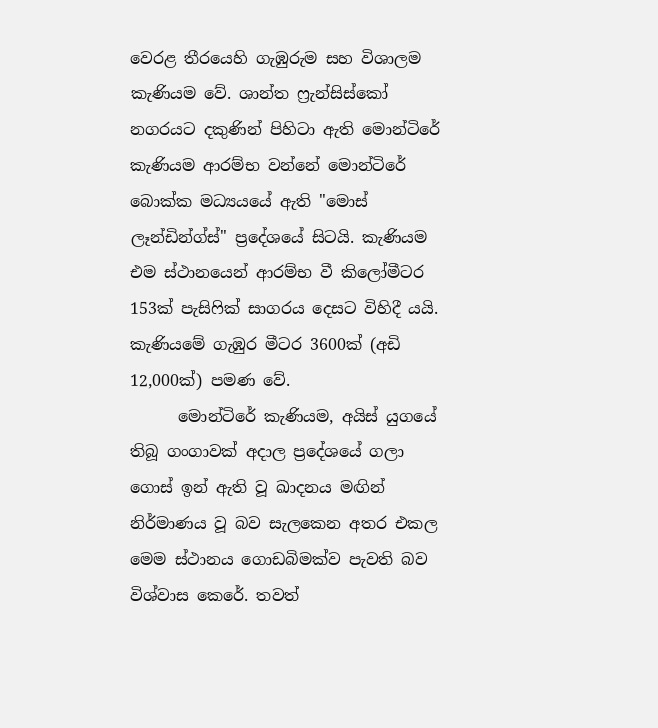වෙරළ තීරයෙහි ගැඹුරුම සහ විශාලම කැණියම වේ. ශාන්ත ෆ්‍රැන්සිස්කෝ නගරයට දකුණින් පිහිටා ඇති මොන්ටිරේ කැණියම ආරම්භ වන්නේ මොන්ටිරේ බොක්ක මධ්‍යයයේ ඇති "මොස් ලෑන්ඩින්ග්ස්" ප්‍රදේශයේ සිටයි. කැණියම එම ස්ථානයෙන් ආරම්භ වී කිලෝමීටර 153ක් පැසිෆික් සාගරය දෙසට විහිදී යයි. කැණියමේ ගැඹුර මීටර 3600ක් (අඩි 12,000ක්) පමණ වේ.
      මොන්ටිරේ කැණියම, අයිස් යුගයේ තිබූ ගංගාවක් අදාල ප්‍රදේශයේ ගලා ගොස් ඉන් ඇති වූ ඛාදනය මඟින්  නිර්මාණය වූ බව සැලකෙන අතර එකල මෙම ස්ථානය ගොඩබිමක්ව පැවති බව විශ්වාස කෙරේ. තවත්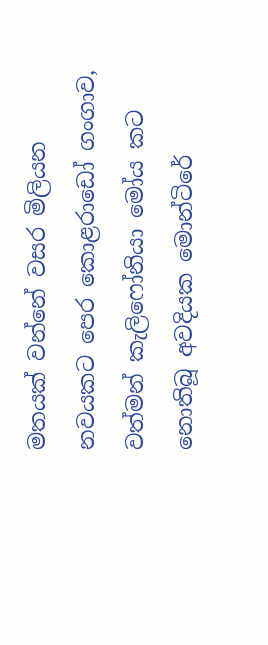මතයක් වන්නේ වසර මිලියන නවයකට පෙර කොළරාඩෝ ගංගාව, වත්මන් කැලිෆෝනියා මෝය කට නොතිබූ අවදියක මොන්ටිරේ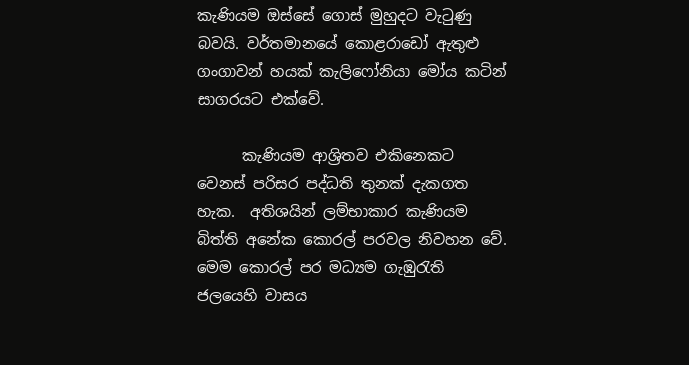කැණියම ඔස්සේ ගොස් මුහුදට වැටුණු බවයි. වර්තමානයේ කොළරාඩෝ ඇතුළු ගංගාවන් හයක් කැලිෆෝනියා මෝය කටින් සාගරයට එක්වේ.

      කැණියම ආශ්‍රිතව එකිනෙකට වෙනස් පරිසර පද්ධති තුනක් දැකගත හැක.  අතිශයින් ලම්භාකාර කැණියම බිත්ති අනේක කොරල් පරවල නිවහන වේ. මෙම කොරල් පර මධ්‍යම ගැඹුරැති ජලයෙහි වාසය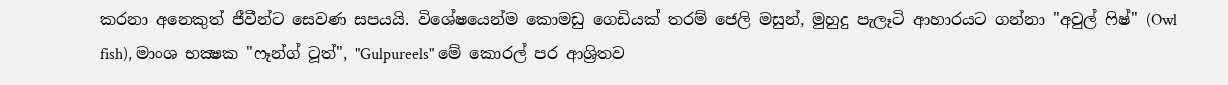කරනා අනෙකුත් ජීවීන්ට සෙවණ සපයයි. විශේෂයෙන්ම කොමඩු ගෙඩියක් තරම් ජෙලි මසුන්, මුහුදු පැලෑටි ආහාරයට ගන්නා "අවුල් ෆිෂ්" (Owl fish), මාංශ භක්‍ෂක "ෆෑන්ග් ටූත්", "Gulpureels" මේ කොරල් පර ආශ්‍රිතව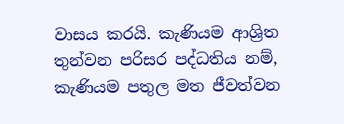වාසය කරයි. කැණියම ආශ්‍රිත තුන්වන පරිසර පද්ධතිය නම්, කැණියම පතුල මත ජීවත්වන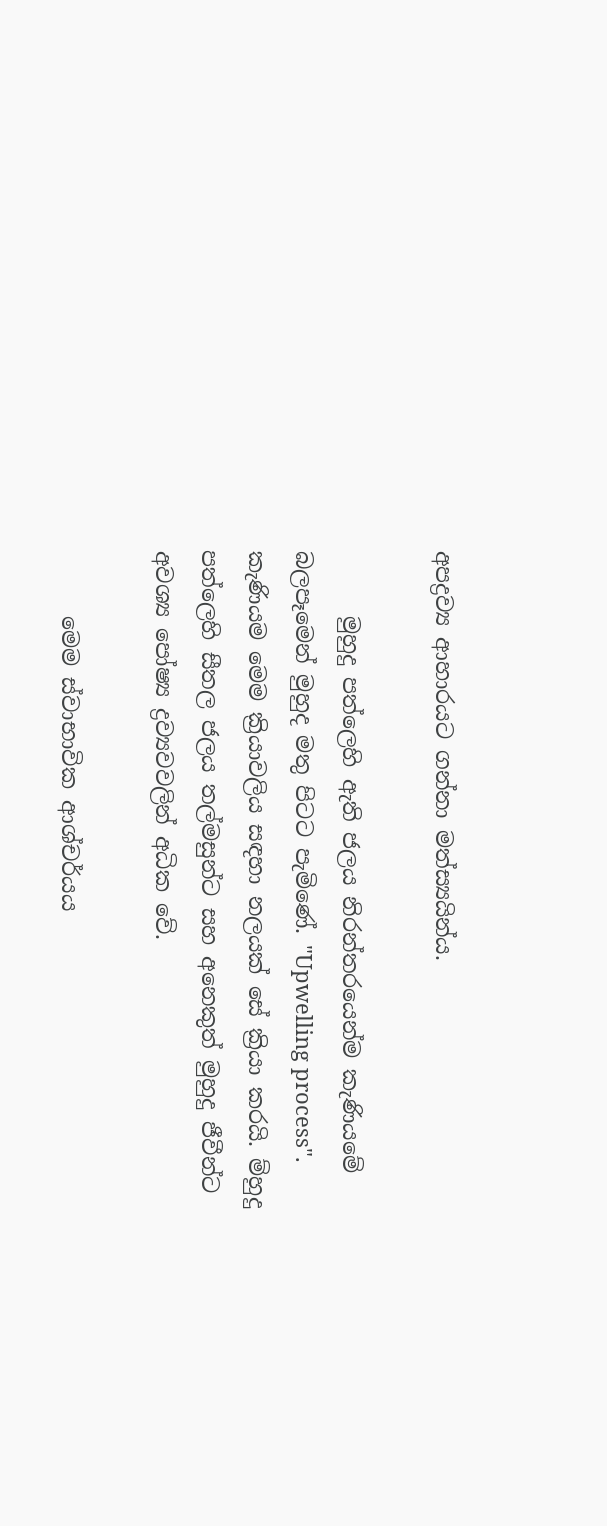අපද්‍රව්‍ය ආහාරයට ගන්නා මත්ස්‍යයින්ය.

      මුහුදු පත්ලෙහි ඇති ජලය නිරන්තරයෙන්ම කැණියමේ බලපෑමෙන් මුහුද මතු පිටට පැමිණේ. "Upwelling process". කැණියම මෙම ක්‍රියාවලිය සඳහා නලයක් සේ ක්‍රියා කරයි. ම්හුදු පත්ලෙහි සීතල ජලය තල්මසුන්ට සහ අනෙකුත් මුහුදු ජීවීන්ට අවශ්‍ය පෝෂ්‍ය ද්‍රව්‍යවවලින් අධික වේ.

      මෙම ස්වාභාවික ආශ්චර්යය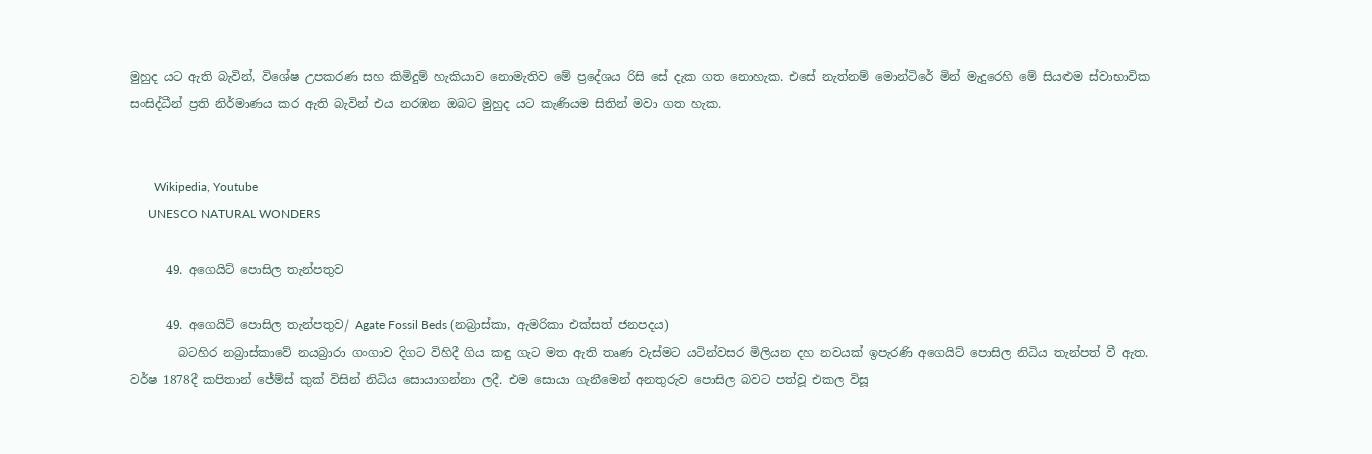මුහුද යට ඇති බැවින්, විශේෂ උපකරණ සහ කිමිදුම් හැකියාව නොමැතිව මේ ප්‍රදේශය රිසි සේ දැක ගත නොහැක. එසේ නැත්නම් මොන්ටිරේ මින් මැදුරෙහි මේ සියළුම ස්වාභාවික සංසිද්ධීන් ප්‍රති නිර්මාණය කර ඇති බැවින් එය නරඹන ඔබට මුහුද යට කැණියම සිතින් මවා ගත හැක.


        Wikipedia, Youtube
      UNESCO NATURAL WONDERS

      49. අගෙයිට් පොසිල තැන්පතුව

      49. අගෙයිට් පොසිල තැන්පතුව/ Agate Fossil Beds (නබ්‍රාස්කා, ඇමරිකා එක්සත් ජනපදය)
        බටහිර නබ්‍රාස්කාවේ නයබ්‍රාරා ගංගාව දිගට විහිදී ගිය කඳු ගැට මත ඇති තෘණ වැස්මට යටින්වසර මිලියන දහ නවයක් ඉපැරණි අගෙයිට් පොසිල නිධිය තැන්පත් වී ඇත. වර්ෂ 1878දී කපිතාන් ජේම්ස් කුක් විසින් නිධිය සොයාගන්නා ලදී. එම සොයා ගැනීමෙන් අනතුරුව පොසිල බවට පත්වූ එකල විසූ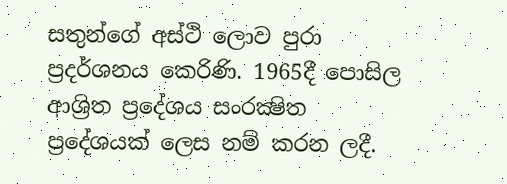සතුන්ගේ අස්ථි ලොව පුරා ප්‍රදර්ශනය කෙරිණි. 1965දී පොසිල ආශ්‍රිත ප්‍රදේශය සංරක්‍ෂිත ප්‍රදේශයක් ලෙස නම් කරන ලදී.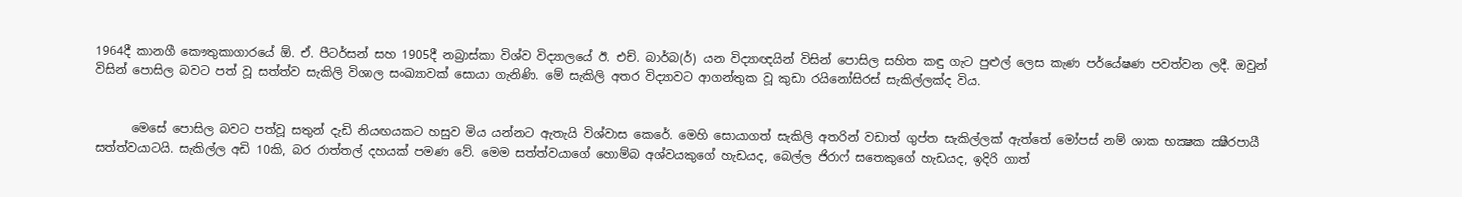1964දී කානගී කෞතුකාගාරයේ ඕ. ඒ. පීටර්සන් සහ 1905දී නබ්‍රාස්කා විශ්ව විද්‍යාලයේ ඊ. එච්. බාර්බ(ර්) යන විද්‍යාඥයින් විසින් පොසිල සහිත කඳු ගැට පුළුල් ලෙස කැණ පර්යේෂණ පවත්වන ලදී. ඔවුන් විසින් පොසිල බවට පත් වූ සත්ත්ව සැකිලි විශාල සංඛ්‍යාවක් සොයා ගැනිණි. මේ සැකිලි අතර විද්‍යාවට ආගන්තුක වූ කුඩා රයිනෝසිරස් සැකිල්ලක්ද විය.


      මෙසේ පොසිල බවට පත්වූ සතුන් දැඩි නියඟයකට හසුව මිය යන්නට ඇතැයි විශ්වාස කෙරේ. මෙහි සොයාගත් සැකිලි අතරින් වඩාත් ගුප්ත සැකිල්ලක් ඇත්තේ මෝපස් නම් ශාක භක්‍ෂක ක්‍ෂීරපායී සත්ත්වයාටයි. සැකිල්ල අඩි 10කි, බර රාත්තල් දහයක් පමණ වේ. මෙම සත්ත්වයාගේ හොම්බ අශ්වයකුගේ හැඩයද, බෙල්ල ජිරාෆ් සතෙකුගේ හැඩයද, ඉදිරි ගාත්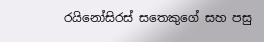රයිනෝසිරස් සතෙකුගේ සහ පසු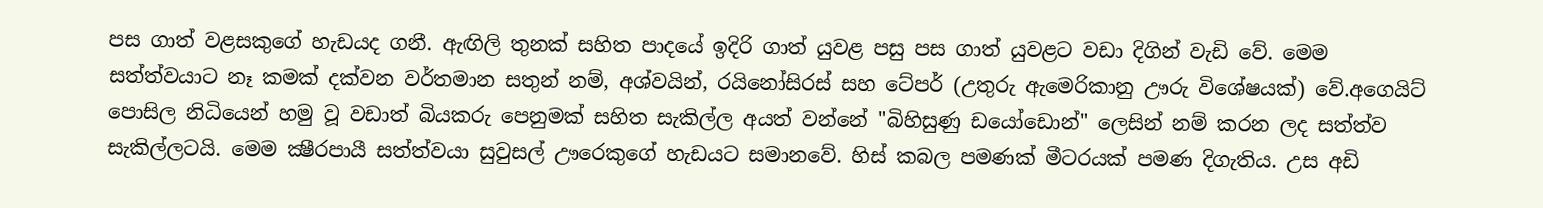පස ගාත් වළසකුගේ හැඩයද ගනී. ඇඟිලි තුනක් සහිත පාදයේ ඉදිරි ගාත් යුවළ පසු පස ගාත් යුවළට වඩා දිගින් වැඩි වේ. මෙම සත්ත්වයාට නෑ කමක් දක්වන වර්තමාන සතුන් නම්, අශ්වයින්, රයිනෝසිරස් සහ ටේපර් (උතුරු ඇමෙරිකානු ඌරු විශේෂයක්) වේ.අගෙයිට් පොසිල නිධියෙන් හමු වූ වඩාත් බියකරු පෙනුමක් සහිත සැකිල්ල අයත් වන්නේ "බිහිසුණු ඩයෝඩොන්" ලෙසින් නම් කරන ලද සත්ත්ව සැකිල්ලටයි. මෙම ක්‍ෂීරපායී සත්ත්වයා සුවුසල් ඌරෙකුගේ හැඩයට සමානවේ. හිස් කබල පමණක් මීටරයක් පමණ දිගැතිය. උස අඩි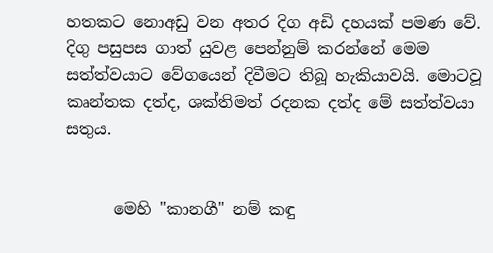හතකට නොඅඩු වන අතර දිග අඩි දහයක් පමණ වේ. දිගු පසුපස ගාත් යුවළ පෙන්නුම් කරන්නේ මෙම සත්ත්වයාට වේගයෙන් දිවීමට තිබූ හැකියාවයි. මොටවූ කෘන්තක දත්ද, ශක්තිමත් රදනක දත්ද මේ සත්ත්වයා සතුය.


      මෙහි "කානගී" නම් කඳු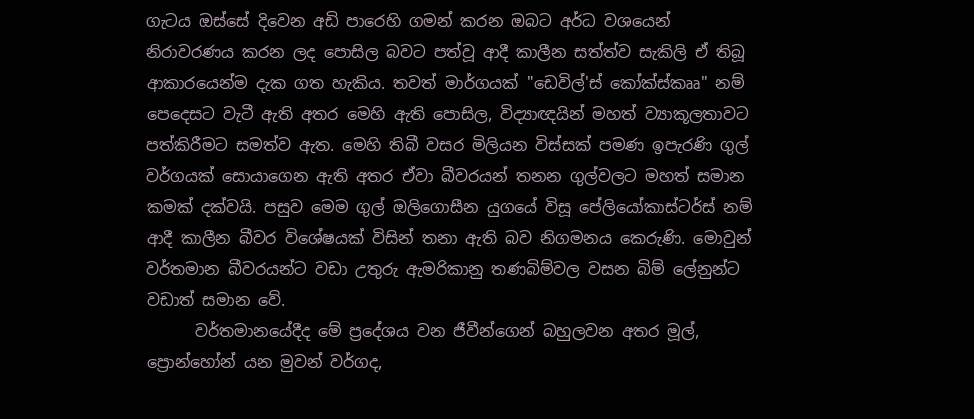ගැටය ඔස්සේ දිවෙන අඩි පාරෙහි ගමන් කරන ඔබට අර්ධ වශයෙන් නිරාවරණය කරන ලද පොසිල බවට පත්වූ ආදී කාලීන සත්ත්ව සැකිලි ඒ තිබූ ආකාරයෙන්ම දැක ගත හැකිය. තවත් මාර්ගයක් "ඩෙවිල්'ස් කෝක්ස්කෲ" නම් පෙදෙසට වැටී ඇති අතර මෙහි ඇති පොසිල, විද්‍යාඥයින් මහත් ව්‍යාකූලතාවට පත්කිරීමට සමත්ව ඇත. මෙහි තිබී වසර මිලියන විස්සක් පමණ ඉපැරණි ගුල් වර්ගයක් සොයාගෙන ඇති අතර ඒවා බීවරයන් තනන ගුල්වලට මහත් සමාන කමක් දක්වයි. පසුව මෙම ගුල් ඔලිගොසීන යුගයේ විසූ පේලියෝකාස්ටර්ස් නම් ආදී කාලීන බීවර විශේෂයක් විසින් තනා ඇති බව නිගමනය කෙරුණි. මොවුන් වර්තමාන බීවරයන්ට වඩා උතුරු ඇමරිකානු තණබිම්වල වසන බිම් ලේනුන්ට වඩාත් සමාන වේ.
      වර්තමානයේදීද මේ ප්‍රදේශය වන ජීවීන්ගෙන් බහුලවන අතර මූල්, ප්‍රොන්හෝන් යන මුවන් වර්ගද,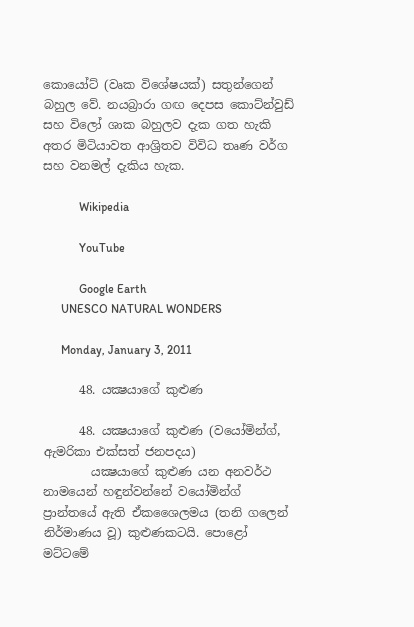කොයෝට් (වෘක විශේෂයක්) සතුන්ගෙන් බහුල වේ. නයබ්‍රාරා ගඟ දෙපස කොට්න්වුඩ් සහ විලෝ ශාක බහුලව දැක ගත හැකි අතර මිටියාවත ආශ්‍රිතව විවිධ තෘණ වර්ග සහ වනමල් දැකිය හැක.

            Wikipedia

            YouTube

            Google Earth
      UNESCO NATURAL WONDERS

      Monday, January 3, 2011

      48. යක්‍ෂයාගේ කුළුණ

      48. යක්‍ෂයාගේ කුළුණ (වයෝමින්ග්, ඇමරිකා එක්සත් ජනපදය)
        යක්‍ෂයාගේ කුළුණ යන අනවර්ථ  නාමයෙන් හඳුන්වන්නේ වයෝමින්ග් ප්‍රාන්තයේ ඇති ඒකශෛලමය (තනි ගලෙන් නිර්මාණය වූ) කුළුණකටයි. පොළෝ මට්ටමේ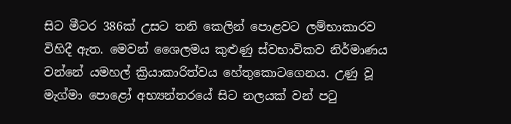සිට මීටර 386ක් උසට තනි කෙලින් පොළවට ලම්භාකාරව විහිදී ඇත. මෙවන් ශෛලමය කුළුණු ස්වභාවිකව නිර්මාණය වන්නේ යමහල් ක්‍රියාකාරිත්වය හේතුකොටගෙනය. උණු වූ මැග්මා පොළෝ අභ්‍යන්තරයේ සිට නලයක් වන් පටු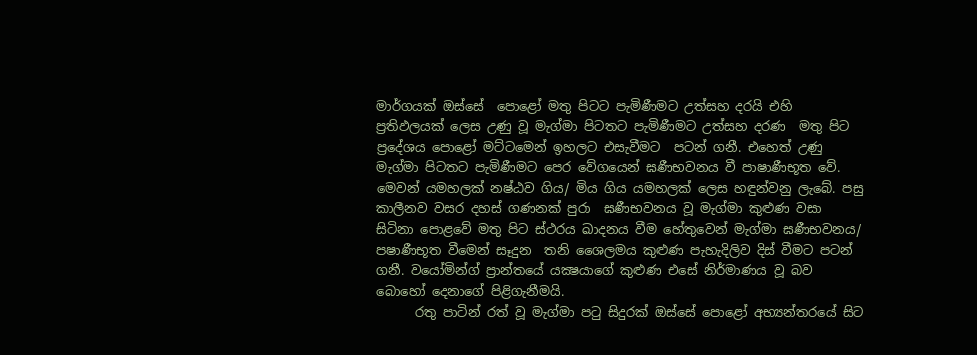මාර්ගයක් ඔස්සේ  පොළෝ මතු පිටට පැමිණීමට උත්සහ දරයි එහි ප්‍රතිඵලයක් ලෙස උණු වූ මැග්මා පිටතට පැමිණීමට උත්සහ දරණ  මතු පිට ප්‍රදේශය පොළෝ මට්ටමෙන් ඉහලට එසැවීමට  පටන් ගනී. එහෙත් උණු මැග්මා පිටතට පැමිණීමට පෙර වේගයෙන් ඝණීභවනය වී පාෂාණීභූත වේ. මෙවන් යමහලක් නෂ්ඨව ගිය/ මිය ගිය යමහලක් ලෙස හඳුන්වනු ලැබේ. පසු කාලීනව වසර දහස් ගණනක් පුරා  ඝණීභවනය වූ මැග්මා කුළුණ වසා සිටිනා පොළවේ මතු පිට ස්ථරය ඛාදනය වීම හේතුවෙන් මැග්මා ඝණීභවනය/ පෂාණීභූත වීමෙන් සෑදුන  තනි ශෛලමය කුළුණ පැහැදිලිව දිස් වීමට පටන් ගනී. වයෝමින්ග් ප්‍රාන්තයේ යක්‍ෂයාගේ කුළුණ එසේ නිර්මාණය වූ බව බොහෝ දෙනාගේ පිළිගැනීමයි.
      රතු පාටින් රත් වූ මැග්මා පටු සිදුරක් ඔස්සේ පොළෝ අභ්‍යන්තරයේ සිට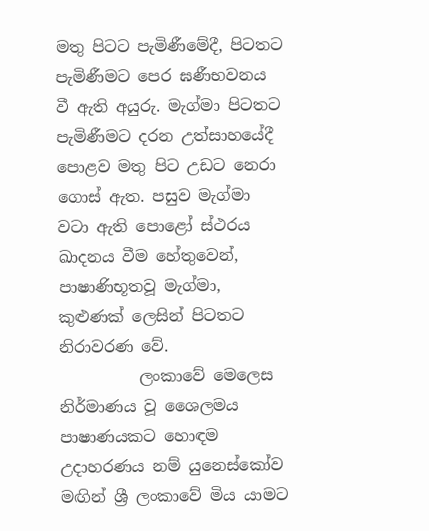මතු පිටට පැමිණීමේදී, පිටතට පැමිණීමට පෙර ඝණීභවනය වී ඇති අයුරු. මැග්මා පිටතට පැමිණීමට දරන උත්සාහයේදී පොළව මතු පිට උඩට නෙරා ගොස් ඇත. පසුව මැග්මා වටා ඇති පොළෝ ස්ථරය ඛාදනය වීම හේතුවෙන්, පාෂාණිභූතවූ මැග්මා, කුළුණක් ලෙසින් පිටතට නිරාවරණ වේ.
          ලංකාවේ මෙලෙස නිර්මාණය වූ ශෛලමය පාෂාණයකට හොඳම උදාහරණය නම් යුනෙස්කෝව මඟින් ශ්‍රී ලංකාවේ මිය යාමට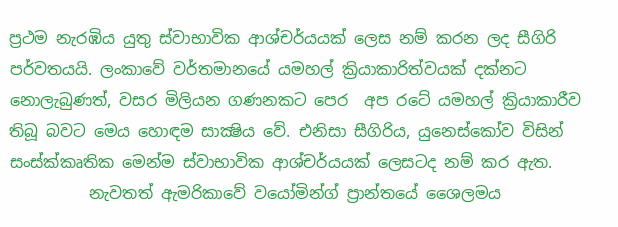ප්‍රථම නැරඹිය යුතු ස්වාභාවික ආශ්චර්යයක් ලෙස නම් කරන ලද සීගිරි පර්වතයයි. ලංකාවේ වර්තමානයේ යමහල් ක්‍රියාකාරිත්වයක් දක්නට නොලැබුණත්, වසර මිලියන ගණනකට පෙර  අප රටේ යමහල් ක්‍රියාකාරීව තිබූ බවට මෙය හොඳම සාක්‍ෂිය වේ. එනිසා සීගිරිය, යුනෙස්කෝව විසින් සංස්ක්‍කෘතික මෙන්ම ස්වාභාවික ආශ්චර්යයක් ලෙසටද නම් කර ඇත.
          නැවතත් ඇමරිකාවේ වයෝමින්ග් ප්‍රාන්තයේ ශෛලමය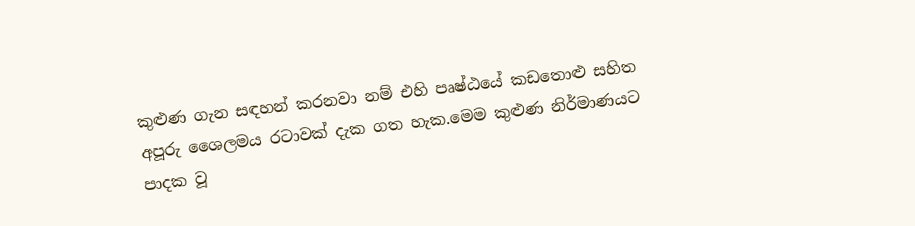කුළුණ ගැන සඳහන් කරනවා නම් එහි පෘෂ්ඨයේ කඩතොළු සහිත අපූරු ශෛලමය රටාවක් දැක ගත හැක.මෙම කුළුණ නිර්මාණයට පාදක වූ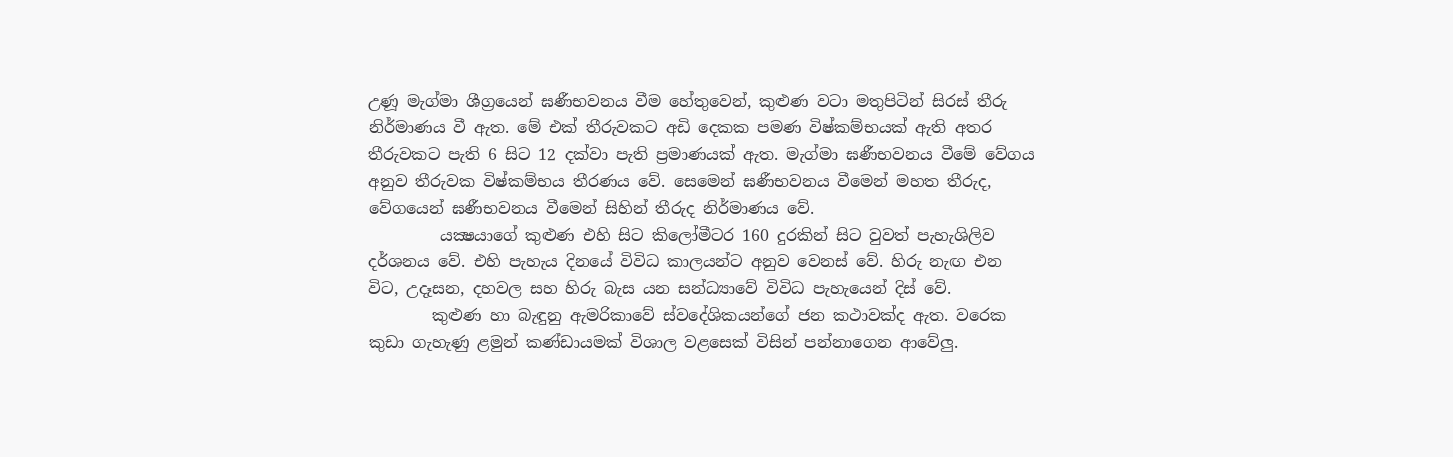උණූ මැග්මා ශීග්‍රයෙන් ඝණීභවනය වීම හේතුවෙන්, කුළුණ වටා මතුපිටින් සිරස් තීරු නිර්මාණය වී ඇත. මේ එක් තීරුවකට අඩි දෙකක පමණ විෂ්කම්භයක් ඇති අතර තීරුවකට පැති 6 සිට 12 දක්වා පැති ප්‍රමාණයක් ඇත. මැග්මා ඝණීභවනය වීමේ වේගය අනුව තීරුවක විෂ්කම්භය තීරණය වේ. සෙමෙන් ඝණීභවනය වීමෙන් මහත තීරුද, වේගයෙන් ඝණීභවනය වීමෙන් සිහින් තීරුද නිර්මාණය වේ.
         යක්‍ෂයාගේ කුළුණ එහි සිට කිලෝමීටර 160 දුරකින් සිට වුවත් පැහැශිලිව දර්ශනය වේ. එහි පැහැය දිනයේ විවිධ කාලයන්ට අනුව වෙනස් වේ. හිරු නැඟ එන විට, උදෑසන, දහවල සහ හිරු බැස යන සන්ධ්‍යාවේ විවිධ පැහැයෙන් දිස් වේ.
        කුළුණ හා බැඳුනු ඇමරිකාවේ ස්වදේශිකයන්ගේ ජන කථාවක්ද ඇත. වරෙක කුඩා ගැහැණු ළමුන් කණ්ඩායමක් විශාල වළසෙක් විසින් පන්නාගෙන ආවේලු.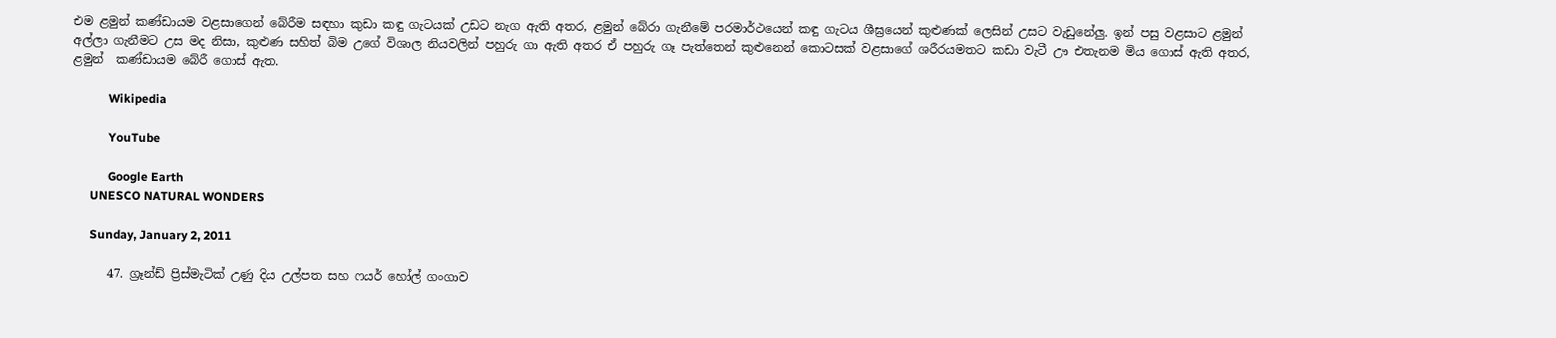එම ළමුන් කණ්ඩායම වළසාගෙන් බේරීම සඳහා කුඩා කඳු ගැටයක් උඩට නැග ඇති අතර, ළමුන් බේරා ගැනීමේ පරමාර්ථයෙන් කඳු ගැටය ශීඝ්‍රයෙන් කුළුණක් ලෙසින් උසට වැඩුනේලු. ඉන් පසු වළසාට ළමුන් අල්ලා ගැනීමට උස මද නිසා, කුළුණ සහිත් බිම උගේ විශාල නියවලින් පහුරු ගා ඇති අතර ඒ පහුරු ගෑ පැත්තෙන් කුළුනෙන් කොටසක් වළසාගේ ශරීරයමතට කඩා වැටී ඌ එතැනම මිය ගොස් ඇති අතර, ළමුන්  කණ්ඩායම බේරී ගොස් ඇත.

            Wikipedia

            YouTube

            Google Earth
      UNESCO NATURAL WONDERS

      Sunday, January 2, 2011

      47. ග්‍රෑන්ඩ් ප්‍රිස්මැටික් උණු දිය උල්පත සහ ෆයර් හෝල් ගංගාව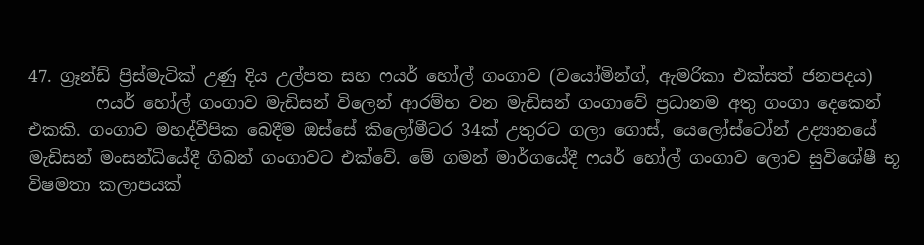47. ග්‍රෑන්ඩ් ප්‍රිස්මැටික් උණු දිය උල්පත සහ ෆයර් හෝල් ගංගාව (වයෝමින්ග්, ඇමරිකා එක්සත් ජනපදය)
        ෆයර් හෝල් ගංගාව මැඩිසන් විලෙන් ආරම්භ වන මැඩිසන් ගංගාවේ ප්‍රධානම අතු ගංගා දෙකෙන් එකකි. ගංගාව මහද්වීපික බෙදීම ඔස්සේ කිලෝමීටර 34ක් උතුරට ගලා ගොස්, යෙලෝස්ටෝන් උද්‍යානයේ මැඩිසන් මංසන්ධියේදී ගිබන් ගංගාවට එක්වේ. මේ ගමන් මාර්ගයේදී ෆයර් හෝල් ගංගාව ලොව සුවිශේෂී භූ විෂමතා කලාපයක්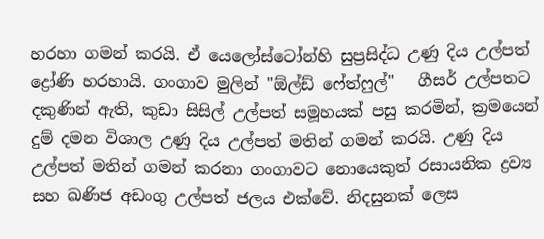හරහා ගමන් කරයි. ඒ යෙලෝස්ටෝන්හි සුප්‍රසිද්ධ උණු දිය උල්පත් ද්‍රෝණි හරහායි. ගංගාව මුලින් "ඕල්ඩ් ෆේත්ෆුල්"   ගීසර් උල්පතට දකුණින් ඇති, කුඩා සිසිල් උල්පත් සමූහයක් පසු කරමින්, ක්‍රමයෙන් දුම් දමන විශාල උණු දිය උල්පත් මතින් ගමන් කරයි. උණු දිය උල්පත් මතින් ගමන් කරනා ගංගාවට නොයෙකුත් රසායනික ද්‍රව්‍ය සහ ඛණිජ අඩංගු උල්පත් ජලය එක්වේ. නිදසුනක් ලෙස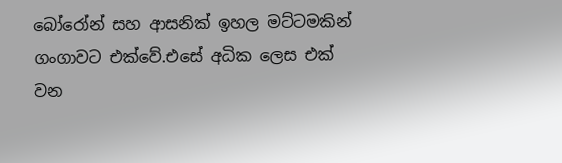බෝරෝන් සහ ආසනික් ඉහල මට්ටමකින් ගංගාවට එක්වේ.එසේ අධික ලෙස එක් වන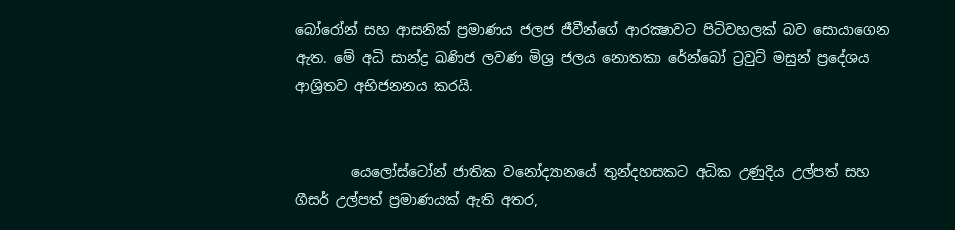බෝරෝන් සහ ආසනික් ප්‍රමාණය ජලජ ජීවීන්ගේ ආරක්‍ෂාවට පිටිවහලක් බව සොයාගෙන ඇත. මේ අධි සාන්ද්‍ර ඛණිජ ලවණ මිශ්‍ර ජලය නොතකා රේන්බෝ ට්‍රවුට් මසුන් ප්‍රදේශය ආශ්‍රිතව අභිජනනය කරයි.


        යෙලෝස්ටෝන් ජාතික වනෝද්‍යානයේ තුන්දහසකට අධික උණුදිය උල්පත් සහ ගීසර් උල්පත් ප්‍රමාණයක් ඇති අතර,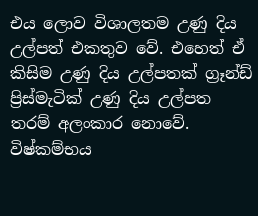එය ලොව විශාලතම උණු දිය උල්පත් එකතුව වේ. එහෙත් ඒ කිසිම උණු දිය උල්පතක් ග්‍රෑන්ඩ් ප්‍රිස්මැටික් උණු දිය උල්පත තරම් අලංකාර නොවේ. විෂ්කම්භය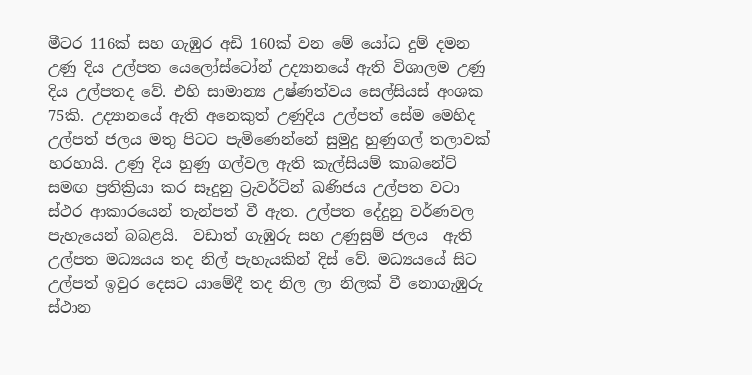මීටර 116ක් සහ ගැඹුර අඩි 160ක් වන මේ යෝධ දුම් දමන උණු දිය උල්පත යෙලෝස්ටෝන් උද්‍යානයේ ඇති විශාලම උණු දිය උල්පතද වේ. එහි සාමාන්‍ය උෂ්ණත්වය සෙල්සියස් අංශක 75කි. උද්‍යානයේ ඇති අනෙකුත් උණුදිය උල්පත් සේම මෙහිද උල්පත් ජලය මතු පිටට පැමිණෙන්නේ සුමුදු හුණුගල් තලාවක් හරහායි. උණු දිය හුණු ගල්වල ඇති කැල්සියම් කාබනේට් සමඟ ප්‍රතික්‍රියා කර සෑදුනු ට්‍රැවර්ටින් ඛණිජය උල්පත වටා ස්ථර ආකාරයෙන් තැන්පත් වී ඇත. උල්පත දේදුනු වර්ණවල පැහැයෙන් බබළයි.  වඩාත් ගැඹුරු සහ උණුසුම් ජලය  ඇති උල්පත මධ්‍යයය තද නිල් පැහැයකින් දිස් වේ. මධ්‍යයයේ සිට උල්පත් ඉවුර දෙසට යාමේදී තද නිල ලා නිලක් වී නොගැඹුරු ස්ථාන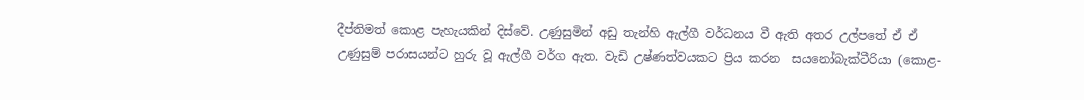දීප්තිමත් කොළ පැහැයකින් දිස්වේ. උණුසුමින් අඩු තැන්හි ඇල්ගී වර්ධනය වී ඇති අතර උල්පතේ ඒ ඒ උණුසුම් පරාසයන්ට හුරු වූ ඇල්ගී වර්ග ඇත. වැඩි උෂ්ණත්වයකට ප්‍රිය කරන  සයනෝබැක්ටීරියා (කොළ-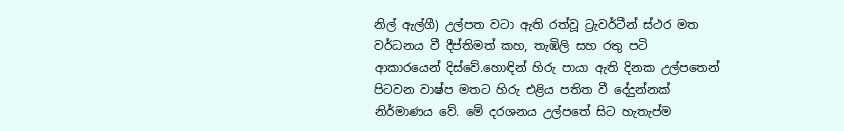නිල් ඇල්ගී) උල්පත වටා ඇති රත්වූ ට්‍රැවර්ටීන් ස්ථර මත වර්ධනය වී දීප්තිමත් කහ, තැඹිලි සහ රතු පටි  ආකාරයෙන් දිස්වේ.හොඳින් හිරු පායා ඇති දිනක උල්පතෙන් පිටවන වාෂ්ප මතට හිරු එළිය පතිත වී දේදුන්නක් නිර්මාණය වේ. මේ දරශනය උල්පතේ සිට හැතැප්ම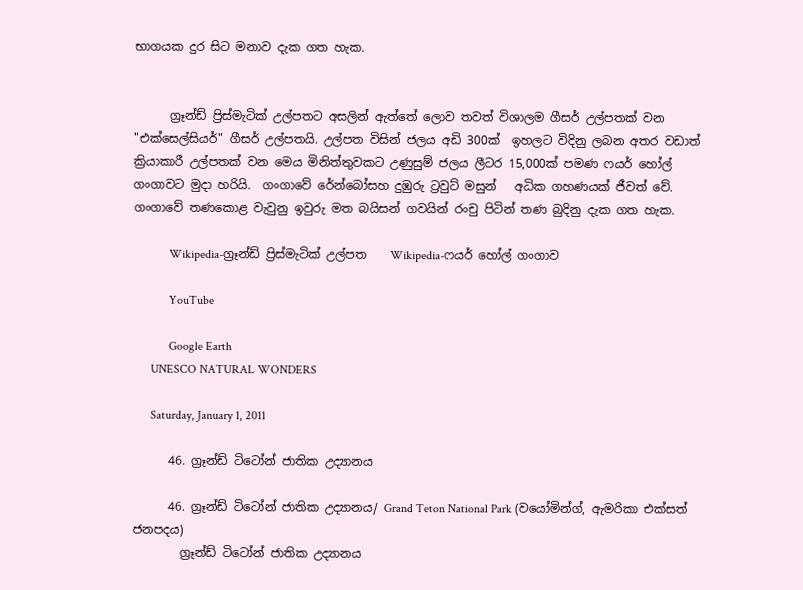භාගයක දුර සිට මනාව දැක ගත හැක.


      ග්‍රෑන්ඩ් ප්‍රිස්මැටික් උල්පතට අසලින් ඇත්තේ ලොව තවත් විශාලම ගීසර් උල්පතක් වන "එක්සෙල්සියර්" ගීසර් උල්පතයි. උල්පත විසින් ජලය අඩි 300ක්  ඉහලට විදිනු ලබන අතර වඩාත් ක්‍රියාකාරී උල්පතක් වන මෙය මිනිත්තුවකට උණුසුම් ජලය ලීටර 15,000ක් පමණ ෆයර් හෝල් ගංගාවට මුදා හරියි.  ගංගාවේ රේන්බෝසහ දුඹුරු ට්‍රවුට් මසුන්   අධික ගහණයක් ජීවත් වේ. ගංගාවේ තණකොළ වැවුනු ඉවුරු මත බයිසන් ගවයින් රංචු පිටින් තණ බුදිනු දැක ගත හැක.

            Wikipedia-ග්‍රෑන්ඩ් ප්‍රිස්මැටික් උල්පත    Wikipedia-ෆයර් හෝල් ගංගාව

            YouTube

            Google Earth
      UNESCO NATURAL WONDERS

      Saturday, January 1, 2011

      46. ග්‍රෑන්ඩ් ටිටෝන් ජාතික උද්‍යානය

      46. ග්‍රෑන්ඩ් ටිටෝන් ජාතික උද්‍යානය/ Grand Teton National Park (වයෝමින්ග්, ඇමරිකා එක්සත් ජනපදය)
        ග්‍රෑන්ඩ් ටිටෝන් ජාතික උද්‍යානය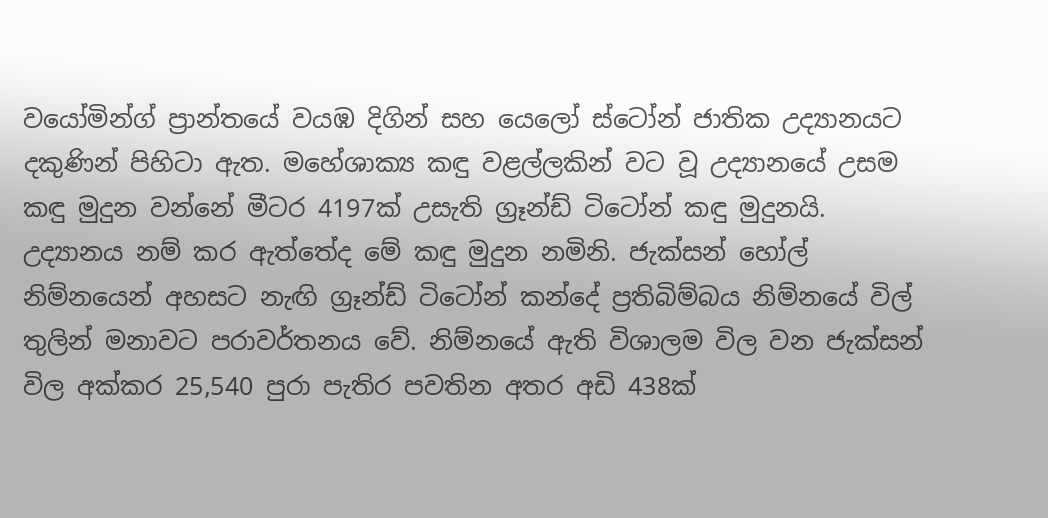වයෝමින්ග් ප්‍රාන්තයේ වයඹ දිගින් සහ යෙලෝ ස්ටෝන් ජාතික උද්‍යානයට දකුණින් පිහිටා ඇත. මහේශාක්‍ය කඳු වළල්ලකින් වට වූ උද්‍යානයේ උසම කඳු මුදුන වන්නේ මීටර 4197ක් උසැති ග්‍රෑන්ඩ් ටිටෝන් කඳු මුදුනයි. උද්‍යානය නම් කර ඇත්තේද මේ කඳු මුදුන නමිනි. ජැක්සන් හෝල් නිම්නයෙන් අහසට නැඟි ග්‍රෑන්ඩ් ටිටෝන් කන්දේ ප්‍රතිබිම්බය නිම්නයේ විල් තුලින් මනාවට පරාවර්තනය වේ. නිම්නයේ ඇති විශාලම විල වන ජැක්සන් විල අක්කර 25,540 පුරා පැතිර පවතින අතර අඩි 438ක්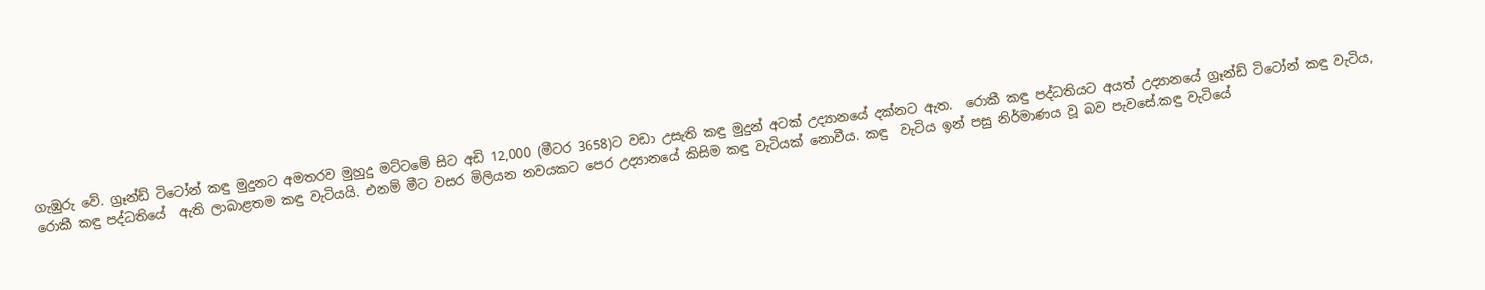ගැඹුරු වේ. ග්‍රෑන්ඩ් ටිටෝන් කඳු මුදුනට අමතරව මුහුදු මට්ටමේ සිට අඩි 12,000 (මීටර 3658)ට වඩා උසැති කඳු මුදුන් අටක් උද්‍යානයේ දක්නට ඇත.  රොකී කඳු පද්ධතියට අයත් උද්‍යානයේ ග්‍රෑන්ඩ් ටිටෝන් කඳු වැටිය, රොකී කඳු පද්ධතියේ  ඇති ලාබාළතම කඳු වැටියයි. එනම් මීට වසර මිලියන නවයකට පෙර උද්‍යානයේ කිසිම කඳු වැටියක් නොවීය. කඳු  වැටිය ඉන් පසු නිර්මාණය වූ බව පැවසේ.කඳු වැටියේ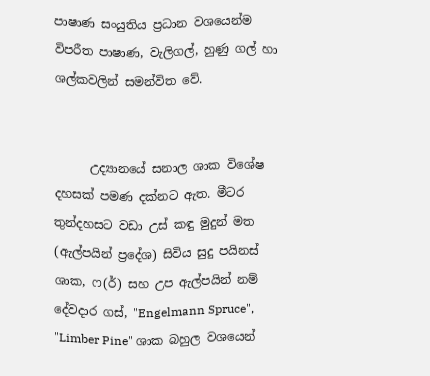පාෂාණ සංයුතිය ප්‍රධාන වශයෙන්ම විපරීත පාෂාණ, වැලිගල්, හුණු ගල් හා ශල්කවලින් සමන්විත වේ.


      උද්‍යානයේ සනාල ශාක විශේෂ දහසක් පමණ දක්නට ඇත. මීටර තුන්දහසට වඩා උස් කඳු මුදුන් මත (ඇල්පයින් ප්‍රදේශ) සිවිය සුදු පයිනස් ශාක, ෆ(ර්) සහ උප ඇල්පයින් නම් දේවදාර ගස්, "Engelmann Spruce", "Limber Pine" ශාක බහුල වශයෙන්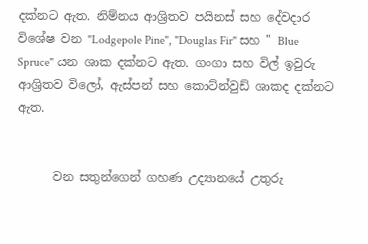දක්නට ඇත. නිම්නය ආශ්‍රිතව පයිනස් සහ දේවදාර විශේෂ වන "Lodgepole Pine", "Douglas Fir" සහ " Blue Spruce" යන ශාක දක්නට ඇත. ගංගා සහ විල් ඉවුරු ආශ්‍රිතව විලෝ, ඇස්පන් සහ කොට්න්වුඩ් ශාකද දක්නට ඇත.


      වන සතුන්ගෙන් ගහණ උද්‍යානයේ උතුරු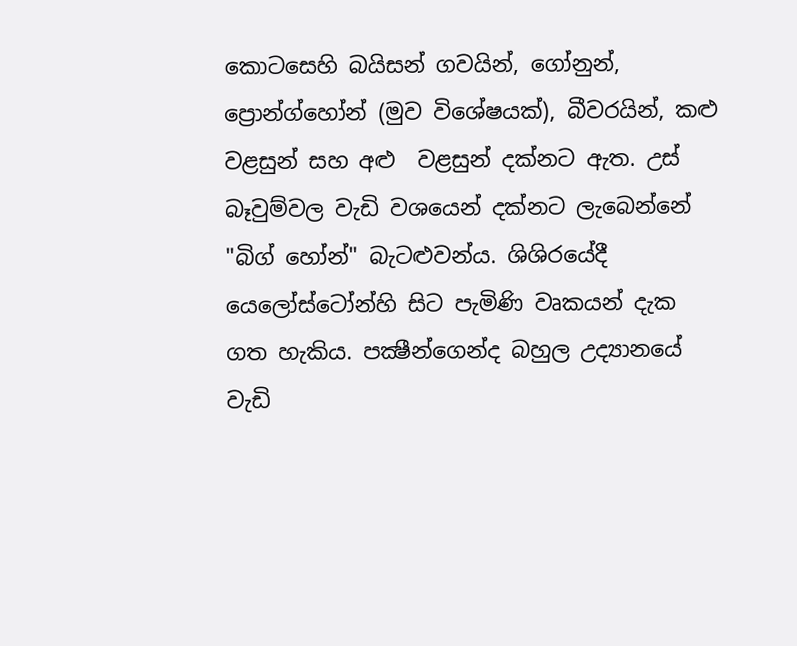කොටසෙහි බයිසන් ගවයින්, ගෝනුන්, ප්‍රොන්ග්හෝන් (මුව විශේෂයක්), බීවරයින්, කළු වළසුන් සහ අළු  වළසුන් දක්නට ඇත. උස් බෑවුම්වල වැඩි වශයෙන් දක්නට ලැබෙන්නේ "බිග් හෝන්" බැටළුවන්ය. ශිශිරයේදී යෙලෝස්ටෝන්හි සිට පැමිණි වෘකයන් දැක ගත හැකිය. පක්‍ෂීන්ගෙන්ද බහුල උද්‍යානයේ වැඩි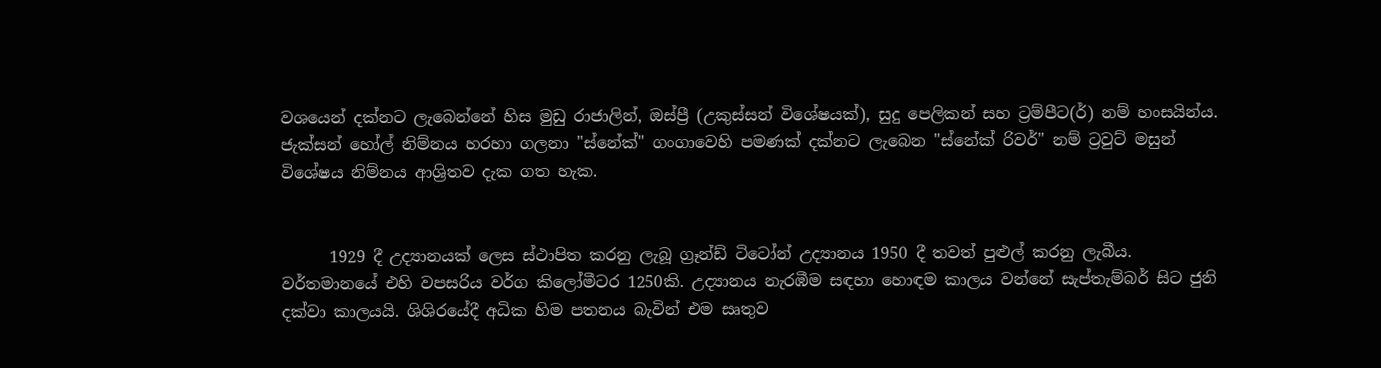වශයෙන් දක්නට ලැබෙන්නේ හිස මුඩු රාජාලින්, ඔස්ප්‍රී (උකුස්සන් විශේෂයක්), සුදු පෙලිකන් සහ ට්‍රම්පීට(ර්) නම් හංසයින්ය. ජැක්සන් හෝල් නිම්නය හරහා ගලනා "ස්නේක්" ගංගාවෙහි පමණක් දක්නට ලැබෙන "ස්නේක් රිවර්" නම් ට්‍රවුට් මසුන් විශේෂය නිම්නය ආශ්‍රිතව දැක ගත හැක.


      1929 දී උද්‍යානයක් ලෙස ස්ථාපිත කරනු ලැබූ ග්‍රෑන්ඩ් ටිටෝන් උද්‍යානය 1950 දී තවත් පුළුල් කරනු ලැබීය. වර්තමානයේ එහි වපසරිය වර්ග කිලෝමීටර 1250කි. උද්‍යානය නැරඹීම සඳහා හොඳම කාලය වන්නේ සැප්තැම්බර් සිට ජුනි දක්වා කාලයයි. ශිශිරයේදී අධික හිම පතනය බැවින් එම සෘතුව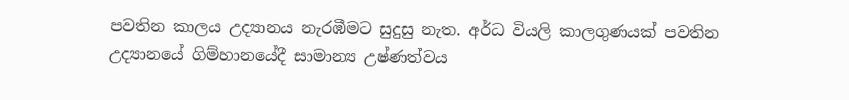පවතින කාලය උද්‍යානය නැරඹීමට සුදුසු නැත. අර්ධ වියලි කාලගුණයක් පවතින උද්‍යානයේ ගිම්හානයේදී සාමාන්‍ය උෂ්ණත්වය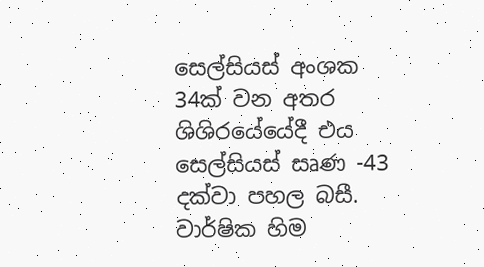සෙල්සියස් අංශක 34ක් වන අතර ශිශිරයේයේදී එය සෙල්සියස් සෘණ -43 දක්වා පහල බසී. වාර්ෂික හිම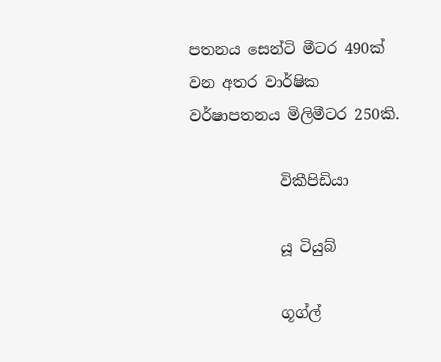පතනය සෙන්ටි මීටර 490ක් වන අතර වාර්ෂික වර්ෂාපතනය මිලිමීටර 250කි.

            විකීපිඩියා

            යූ ටියුබ්

            ගූග්ල්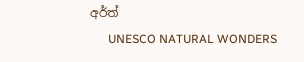අර්ත්
      UNESCO NATURAL WONDERS